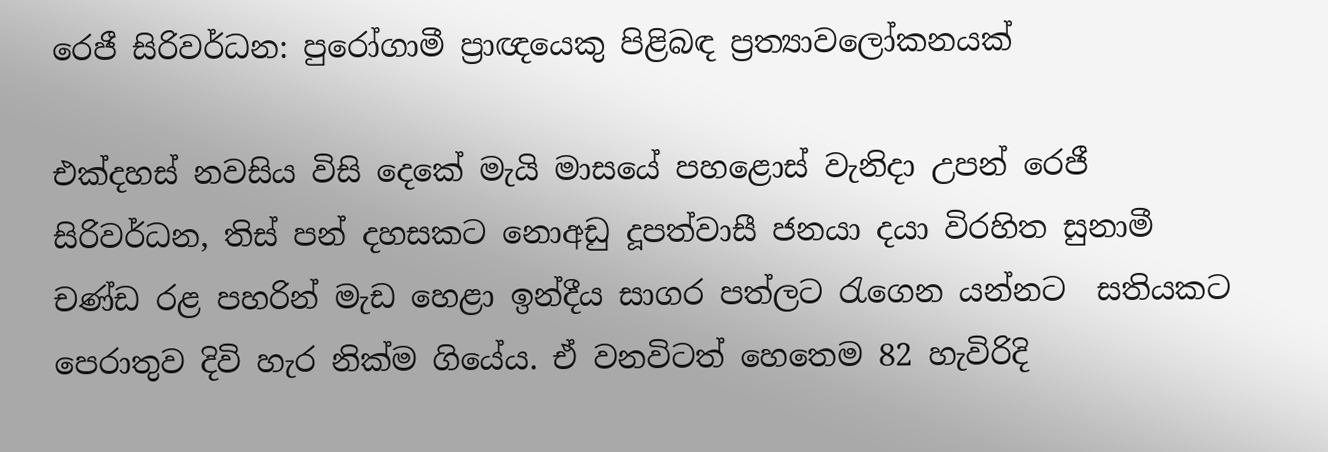රෙජී සිරිවර්ධන: පුරෝගාමී ප්‍රාඥයෙකු පිළිබඳ ප්‍රත්‍යාවලෝකනයක්

එක්දහස් නවසිය විසි දෙකේ මැයි මාසයේ පහළොස් වැනිදා උපන් රෙජී සිරිවර්ධන, තිස් පන් දහසකට නොඅඩු දූපත්වාසී ජනයා දයා විරහිත සුනාමී චණ්ඩ රළ පහරින් මැඩ හෙළා ඉන්දීය සාගර පත්ලට රැගෙන යන්නට  සතියකට පෙරාතුව දිවි හැර නික්ම ගියේය. ඒ වනවිටත් හෙතෙම 82 හැවිරිදි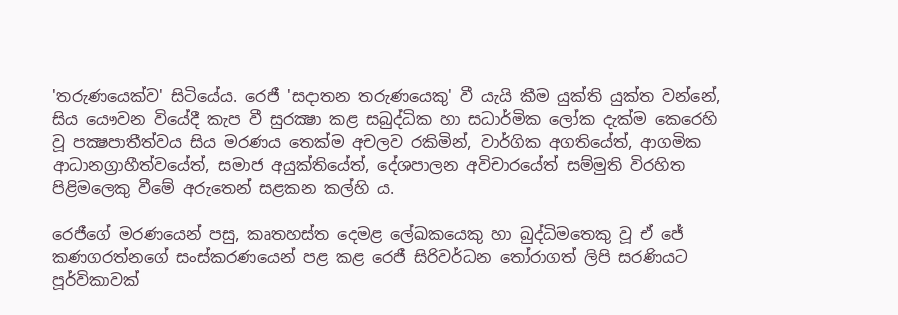'තරුණයෙක්ව' සිටියේය. රෙජී 'සදාතන තරුණයෙකු' වී යැයි කීම යුක්ති යුක්ත වන්නේ, සිය යෞවන වියේදී කැප වී සුරක්‍ෂා කළ සබුද්ධික හා සධාර්මික ලෝක දැක්ම කෙරෙහි වූ පක්‍ෂපාතීත්වය සිය මරණය තෙක්ම අචලව රකිමින්, වාර්ගික අගතියේත්, ආගමික ආධානග්‍රාහීත්වයේත්, සමාජ අයුක්තියේත්, දේශපාලන අවිචාරයේත් සම්මුති විරහිත පිළිමලෙකු වීමේ අරුතෙන් සළකන කල්හි ය.

රෙජීගේ මරණයෙන් පසු, කෘතහස්ත දෙමළ ලේඛකයෙකු හා බුද්ධිමතෙකු වූ ඒ ජේ කණගරත්නගේ සංස්කරණයෙන් පළ කළ රෙජී සිරිවර්ධන තෝරාගත් ලිපි සරණියට පූර්විකාවක්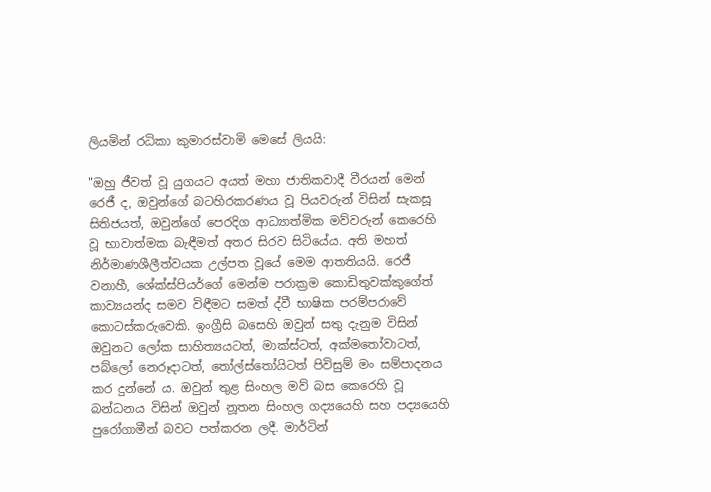ලියමින් රධිකා කුමාරස්වාමි මෙසේ ලියයි:

"ඔහු ජීවත් වූ යුගයට අයත් මහා ජාතිකවාදී වීරයන් මෙන් රෙජී ද, ඔවුන්ගේ බටහිරකරණය වූ පියවරුන් විසින් සැකසූ සිතිජයත්, ඔවුන්ගේ පෙරදිග ආධ්‍යාත්මික මව්වරුන් කෙරෙහි වූ භාවාත්මක බැඳීමත් අතර සිරව සිටියේය. අති මහත් නිර්මාණශීලීත්වයක උල්පත වූයේ මෙම ආතතියයි. රෙජී වනාහී, ශේක්ස්පියර්ගේ මෙන්ම පරාක්‍රම කොඩිතුවක්කුගේත් කාව්‍යයන්ද සමව විඳීමට සමත් ද්වී භාෂික පරම්පරාවේ කොටස්කරුවෙකි. ඉංග්‍රීසි බසෙහි ඔවුන් සතු දැනුම විසින් ඔවුනට ලෝක සාහිත්‍යයටත්, මාක්ස්ටත්, අක්මතෝවාටත්, පබ්ලෝ නෙරූදාටත්, තෝල්ස්තෝයිටත් පිවිසුම් මං සම්පාදනය කර දුන්නේ ය. ඔවුන් තුළ සිංහල මව් බස කෙරෙහි වූ බන්ධනය විසින් ඔවුන් නූතන සිංහල ගද්‍යයෙහි සහ පද්‍යයෙහි පුරෝගාමීන් බවට පත්කරන ලදී. මාර්ටින්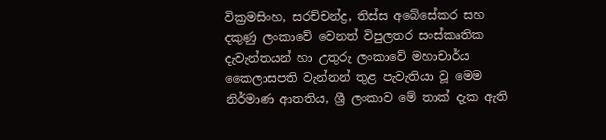වික්‍රමසිංහ, සරච්චන්ද්‍ර, තිස්ස අබේසේකර සහ දකුණු ලංකාවේ වෙනත් විපුලතර සංස්කෘතික දැවැන්තයන් හා උතුරු ලංකාවේ මහාචාර්ය කෛලාසපති වැන්නන් තුළ පැවැතියා වූ මෙම නිර්මාණ ආතතිය, ශ්‍රී ලංකාව මේ තාක් දැක ඇති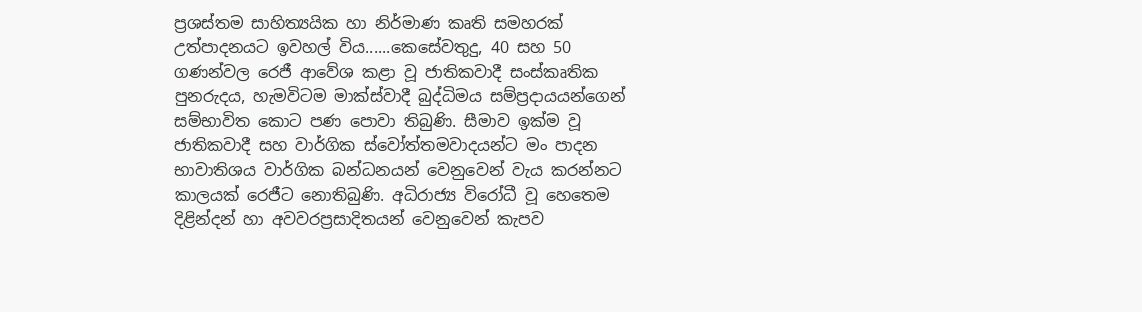ප්‍රශස්තම සාහිත්‍යයික හා නිර්මාණ කෘති සමහරක් උත්පාදනයට ඉවහල් විය......කෙසේවතුදු, 40 සහ 50 ගණන්වල රෙජී ආවේශ කළා වූ ජාතිකවාදී සංස්කෘතික පුනරුදය, හැමවිටම මාක්ස්වාදී බුද්ධිමය සම්ප්‍රදායයන්ගෙන් සම්භාවිත කොට පණ පොවා තිබුණි. සීමාව ඉක්ම වූ ජාතිකවාදී සහ වාර්ගික ස්වෝත්තමවාදයන්ට මං පාදන භාවාතිශය වාර්ගික බන්ධනයන් වෙනුවෙන් වැය කරන්නට කාලයක් රෙජීට නොතිබුණි. අධිරාජ්‍ය විරෝධී වූ හෙතෙම දිළින්දන් හා අවවරප්‍රසාදිතයන් වෙනුවෙන් කැපව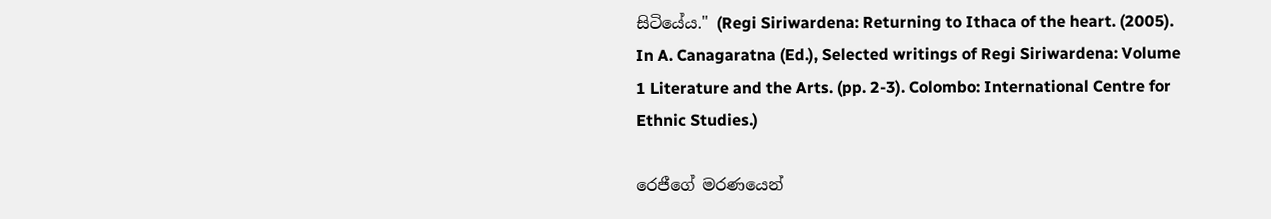සිටියේය." (Regi Siriwardena: Returning to Ithaca of the heart. (2005). In A. Canagaratna (Ed.), Selected writings of Regi Siriwardena: Volume 1 Literature and the Arts. (pp. 2-3). Colombo: International Centre for Ethnic Studies.)

රෙජීගේ මරණයෙන්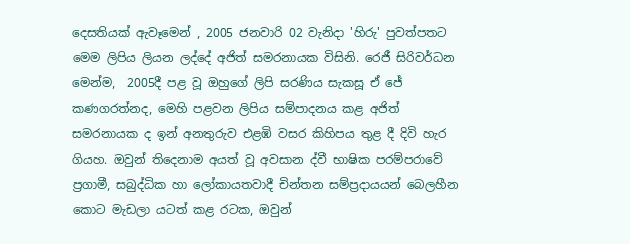දෙසතියක් ඇවෑමෙන් , 2005 ජනවාරි 02 වැනිදා 'හිරු' පුවත්පතට මෙම ලිපිය ලියන ලද්දේ අජිත් සමරනායක විසිනි. රෙජී සිරිවර්ධන මෙන්ම,  2005දී පළ වූ ඔහුගේ ලිපි සරණිය සැකසූ ඒ ජේ කණගරත්නද, මෙහි පළවන ලිපිය සම්පාදනය කළ අජිත්  සමරනායක ද ඉන් අනතුරුව එළඹි වසර කිහිපය තුළ දී දිවි හැර ගියහ. ඔවුන් තිදෙනාම අයත් වූ අවසාන ද්වී භාෂික පරම්පරාවේ ප්‍රගාමී, සබුද්ධික හා ලෝකායතවාදී චින්තන සම්ප්‍රදායයන් බෙලහීන කොට මැඩලා යටත් කළ රටක, ඔවුන්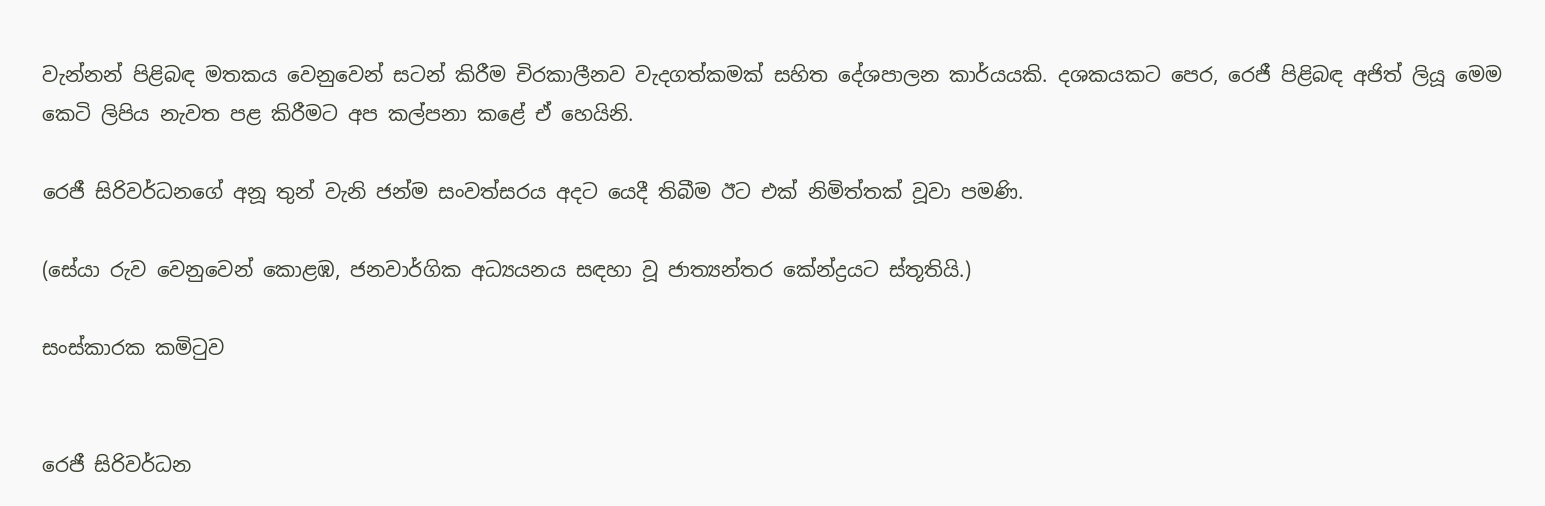වැන්නන් පිළිබඳ මතකය වෙනුවෙන් සටන් කිරීම චිරකාලීනව වැදගත්කමක් සහිත දේශපාලන කාර්යයකි. දශකයකට පෙර, රෙජී පිළිබඳ අජිත් ලියූ මෙම කෙටි ලිපිය නැවත පළ කිරීමට අප කල්පනා කළේ ඒ හෙයිනි.

රෙජී‍ සිරිවර්ධනගේ අනූ තුන් වැනි ජන්ම සංවත්සරය අදට යෙදී තිබීම ඊට එක් නිමිත්තක් වූවා පමණි.

(සේයා රුව වෙනුවෙන් කොළඹ, ජනවාර්ගික අධ්‍යයනය සඳහා වූ ජාත්‍යන්තර කේන්ද්‍ර‍යට ස්තූතියි.)

සංස්කාරක කමිටුව


රෙජී සිරිවර්ධන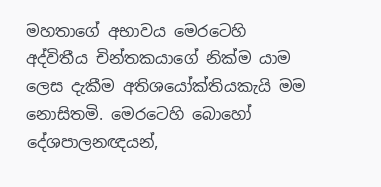මහතාගේ අභාවය මෙරටෙහි අද්විතීය චින්තකයාගේ නික්ම යාම ලෙස දැකීම අතිශයෝක්තියකැයි මම නොසිතමි. මෙරටෙහි බොහෝ දේශපාලනඥයන්,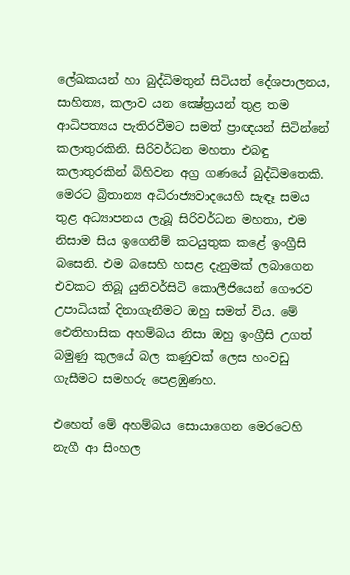ලේඛකයන් හා බුද්ධිමතුන් සිටියත් දේශපාලනය, සාහිත්‍ය, කලාව යන ක්‍ෂේත්‍රයන් තුළ තම ආධිපත්‍යය පැතිරවීමට සමත් ප්‍රාඥයන් සිටින්නේ කලාතුරකිනි. සිරිවර්ධන මහතා එබඳු කලාතුරකින් බිහිවන අග්‍ර ගණයේ බුද්ධිමතෙකි. මෙරට බ්‍රිතාන්‍ය අධිරාජ්‍යවාදයෙහි සැඳෑ සමය තුළ අධ්‍යාපනය ලැබූ සිරිවර්ධන මහතා, එම නිසාම සිය ඉගෙනීම් කටයුතුක කළේ ඉංග්‍රීසි බසෙනි. එම බසෙහි හසළ දැනුමක් ලබාගෙන එවකට තිබූ යුනිවර්සිටි කොලීජියෙන් ගෞරව උපාධියක් දිනාගැනීමට ඔහු සමත් විය. මේ ඓතිහාසික අහම්බය නිසා ඔහු ඉංග්‍රීසි උගත් බමුණු කුලයේ බල කණුවක් ලෙස හංවඩු ගැසීමට සමහරු පෙළඹුණහ.

එහෙත් මේ අහම්බය සොයාගෙන මෙරටෙහි නැගී ආ සිංහල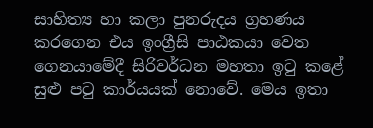සාහිත්‍ය හා කලා පුනරුදය ග්‍රහණය කරගෙන එය ඉංග්‍රීසි පාඨකයා වෙත ගෙනයාමේදී සිරිවර්ධන මහතා ඉටු කළේ සුළු පටු කාර්යයක් නොවේ. මෙය ඉතා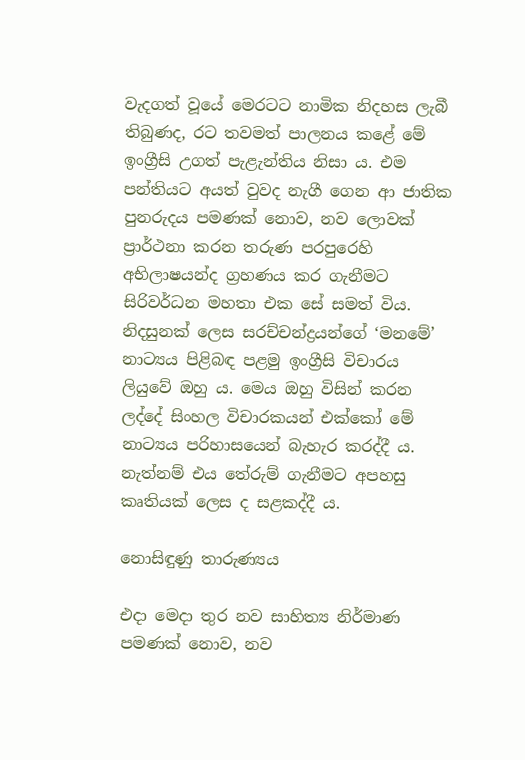වැදගත් වූයේ මෙරටට නාමික නිදහස ලැබී තිබුණද, රට තවමත් පාලනය කළේ මේ ඉංග්‍රීසි උගත් පැළැන්තිය නිසා ය. එම පන්තියට අයත් වුවද නැගී ගෙන ආ ජාතික පුනරුදය පමණක් නොව, නව ලොවක් ප්‍රාර්ථනා කරන තරුණ පරපුරෙහි අභිලාෂයන්ද ග්‍රහණය කර ගැනීමට සිරිවර්ධන මහතා එක සේ සමත් විය. නිදසුනක් ලෙස සරච්චන්ද්‍රයන්ගේ ‘මනමේ’ නාට්‍යය පිළිබඳ පළමු ඉංග්‍රීසි විචාරය ලියුවේ ඔහු ය. මෙය ඔහු විසින් කරන ලද්දේ සිංහල විචාරකයන් එක්කෝ මේ නාට්‍යය පරිහාසයෙන් බැහැර කරද්දී ය. නැත්නම් එය තේරුම් ගැනීමට අපහසු කෘතියක් ලෙස ද සළකද්දී ය.

නොසිඳුණු තාරුණ්‍යය

එදා මෙදා තුර නව සාහිත්‍ය නිර්මාණ පමණක් නොව, නව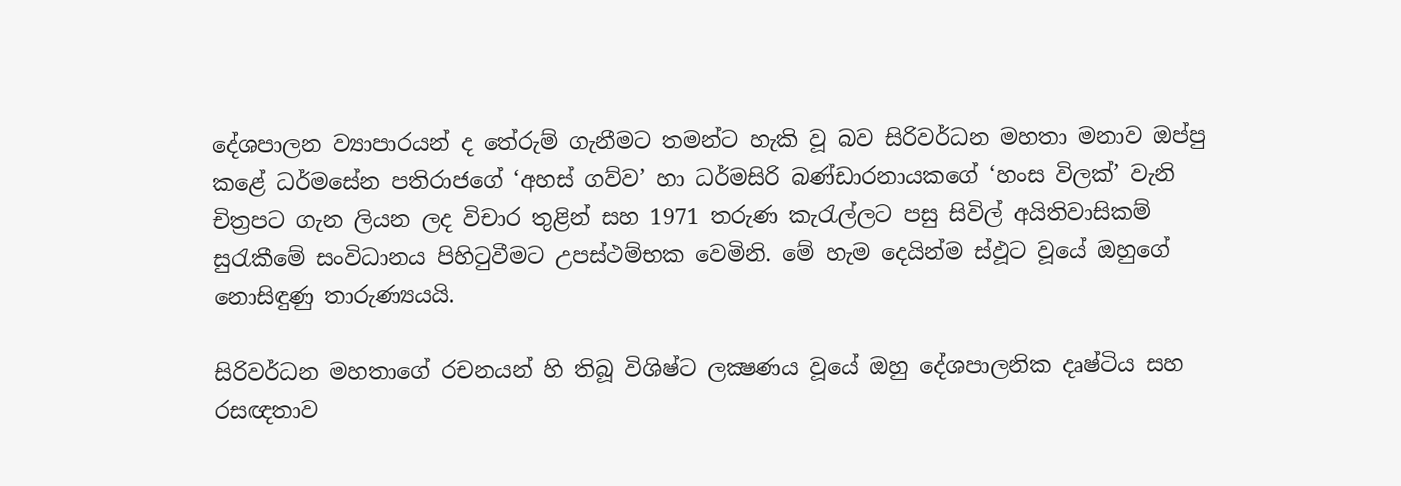දේශපාලන ව්‍යාපාරයන් ද තේරුම් ගැනීමට තමන්ට හැකි වූ බව සිරිවර්ධන මහතා මනාව ඔප්පු කළේ ධර්මසේන පතිරාජගේ ‘අහස් ගව්ව’ හා ධර්මසිරි බණ්ඩාරනායකගේ ‘හංස විලක්’ වැනි චිත්‍රපට ගැන ලියන ලද විචාර තුළින් සහ 1971 තරුණ කැරැල්ලට පසු සිවිල් අයිතිවාසිකම් සුරැකීමේ සංවිධානය පිහිටුවීමට උපස්ථම්භක වෙමිනි. මේ හැම දෙයින්ම ස්ඵූට වූයේ ඔහුගේ නොසිඳුණු තාරුණ්‍යයයි.

සිරිවර්ධන මහතාගේ රචනයන් හි තිබූ විශිෂ්ට ලක්‍ෂණය වූයේ ඔහු දේශපාලනික දෘෂ්ටිය සහ රසඥතාව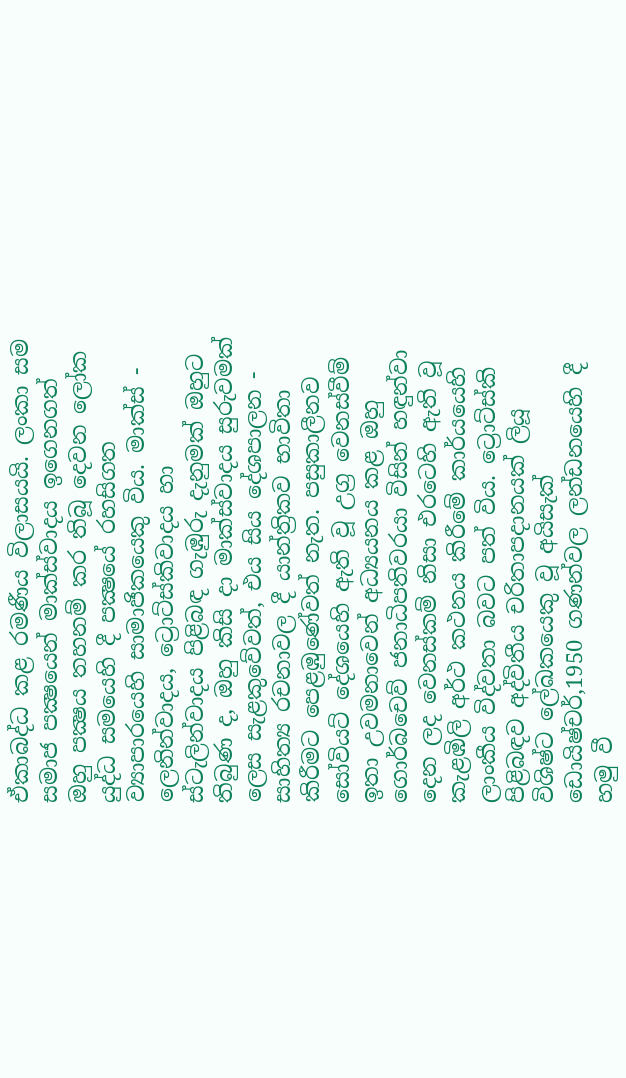ඒකාබද්ධ කළ රමණීය විලාසයයි. ලංකා සම සමාජ පක්‍ෂයෙන් මාක්ස්වාදය ඉගෙනගත් ඔහු පක්‍ෂය තහනම් කර තිබූ දෙවන ලෝක යුද්ධ සමයෙහි දී පක්‍ෂයේ රහසිගත ව්‍යාපාරයෙහි සාමාජිකයෙකු විය. මාක්ස් - ලෙනින්වාදය, ට්‍රොට්ස්කිවාදය හා ස්ටැලින්වාදය පිළිබඳ ගැඹුරු දැනුමක් ඔහුට තිබුණ ද, ඔහු කිසි දා මාක්ස්වාදය සුරුවමක් ලෙස සැළකුවේවත්, එය සිය දේශපාලන - සාහිත්‍ය රචනාවල දී යාන්ත්‍රිකව භාවිතා කිරීමට පෙළඹුණේවත් නැත. පසුකාලීනව සෝවියට් දේශයෙහි ඇති වූ උග්‍ර වෙනස්වීම් ඉතා උවමනාවෙන් අධ්‍යයනය කළ ඔහු ගොර්බචෙව් ජනාධිපතිවරයා විසින් හඳුන්වා දෙන ලද වෙනස්කම් නිසා එරටෙහි ඇති වූ කැළඹිලි අර්ථ කථනය කිරීමේ කාර්යයෙහි ලාංකීය විද්වතා බවට පත් විය. ට්‍රොට්ස්කි පිළිබඳව අද්විතීය චරිතාපදානයක් ලියූ විශිෂ්ට ලේඛකයෙකු වූ අයිසැක් ඩොයිෂ්චර්,1950 ගණන්වල ලන්ඩනයෙහි දී හමු වී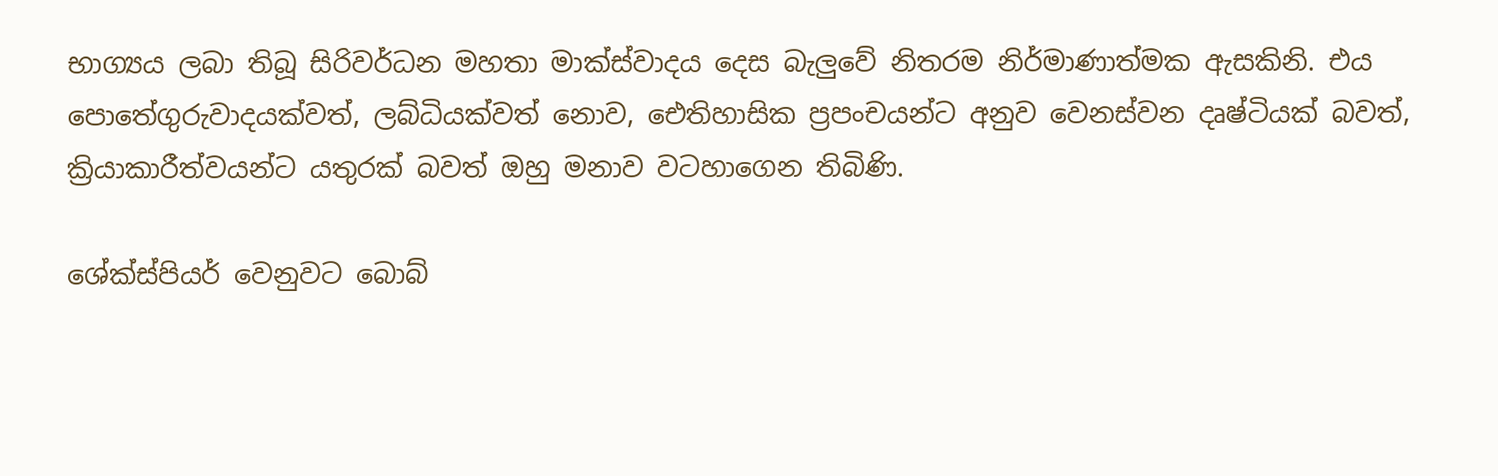භාග්‍යය ලබා තිබූ සිරිවර්ධන මහතා මාක්ස්වාදය දෙස බැලුවේ නිතරම නිර්මාණාත්මක ඇසකිනි. එය පොතේගුරුවාදයක්වත්, ලබ්ධියක්වත් නොව, ඓතිහාසික ප්‍රපංචයන්ට අනුව වෙනස්වන දෘෂ්ටියක් බවත්, ක්‍රියාකාරීත්වයන්ට යතුරක් බවත් ඔහු මනාව වටහාගෙන තිබිණි.

ශේක්ස්පියර් වෙනුවට බොබ්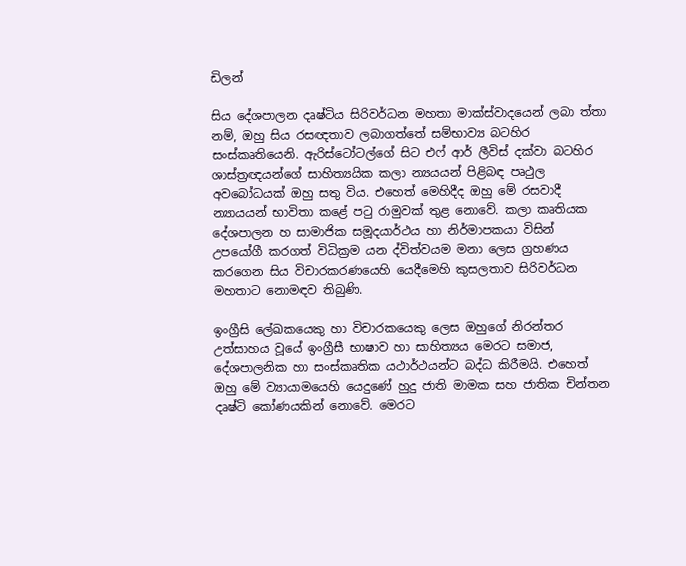ඩිලන්

සිය දේශපාලන දෘෂ්ටිය සිරිවර්ධන මහතා මාක්ස්වාදයෙන් ලබා ත්තා නම්, ඔහු සිය රසඥතාව ලබාගත්තේ සම්භාව්‍ය බටහිර සංස්කෘතියෙනි. ඇරිස්ටෝටල්ගේ සිට එෆ් ආර් ලීවිස් දක්වා බටහිර ශාස්ත්‍රඥයන්ගේ සාහිත්‍යයික කලා න්‍යයයන් පිළිබඳ පෘථුල අවබෝධයක් ඔහු සතු විය. එහෙත් මෙහිදීද ඔහු මේ රසවාදී න්‍යායයන් භාවිතා කළේ පටු රාමුවක් තුළ නොවේ. කලා කෘතියක දේශපාලන හ සාමාජික සමූදයාර්ථය හා නිර්මාපකයා විසින් උපයෝගී කරගත් විධික්‍රම යන ද්විත්වයම මනා ලෙස ග්‍රහණය කරගෙන සිය විචාරකරණයෙහි යෙදීමෙහි කුසලතාව සිරිවර්ධන මහතාට නොමඳව තිබුණි.

ඉංග්‍රීසි ලේඛකයෙකු හා විචාරකයෙකු ලෙස ඔහුගේ නිරන්තර උත්සාහය වූයේ ඉංග්‍රීසී භාෂාව හා සාහිත්‍යය මෙරට සමාජ, දේශපාලනික හා සංස්කෘතික යථාර්ථයන්ට බද්ධ කිරීමයි. එහෙත් ඔහු මේ ව්‍යායාමයෙහි යෙදුණේ හුදු ජාති මාමක සහ ජාතික චින්තන දෘෂ්ටි කෝණයකින් නොවේ. මෙරට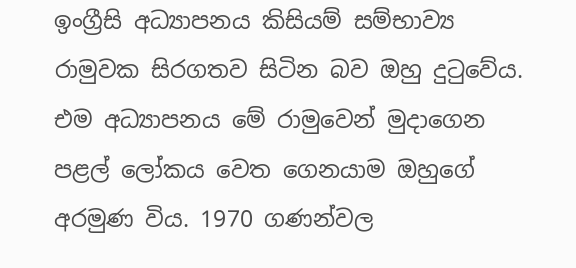ඉංග්‍රීසි අධ්‍යාපනය කිසියම් සම්භාව්‍ය රාමුවක සිරගතව සිටින බව ඔහු දුටුවේය. එම අධ්‍යාපනය මේ රාමුවෙන් මුදාගෙන පළල් ලෝකය වෙත ගෙනයාම ඔහුගේ අරමුණ විය. 1970 ගණන්වල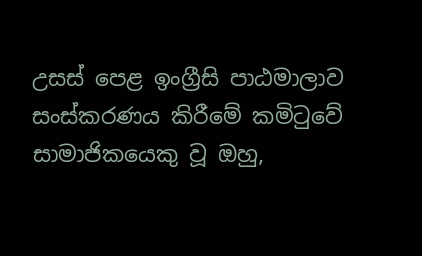උසස් පෙළ ඉංග්‍රීසි පාඨමාලාව සංස්කරණය කිරීමේ කමිටුවේ සාමාජිකයෙකු වූ ඔහු,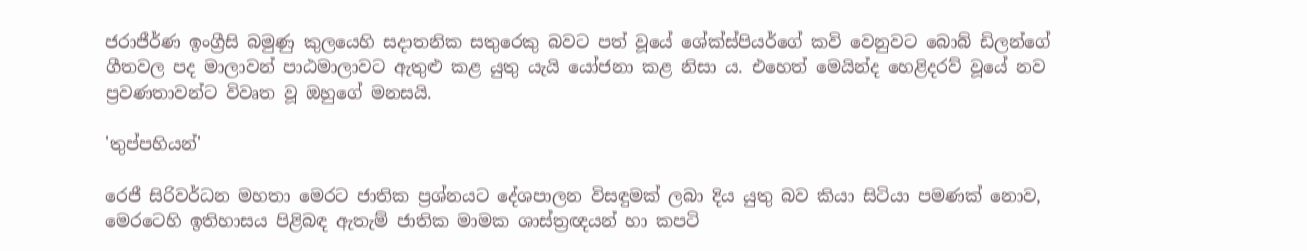ජරාජීර්ණ ඉංග්‍රීසි බමුණු කුලයෙහි සදාතනික සතුරෙකු බවට පත් වූයේ ශේක්ස්පියර්ගේ කවි වෙනුවට බොබ් ඩිලන්ගේ ගීතවල පද මාලාවන් පාඨමාලාවට ඇතුළු කළ යුතු යැයි යෝජනා කළ නිසා ය. එහෙත් මෙයින්ද හෙළිදරව් වූයේ නව ප්‍රවණතාවන්ට විවෘත වූ ඔහුගේ මනසයි.

'තුප්පහියන්'

රෙජී සිරිවර්ධන මහතා මෙරට ජාතික ප්‍රශ්නයට දේශපාලන විසඳුමක් ලබා දිය යුතු බව කියා සිටියා පමණක් නොව, මෙරටෙහි ඉතිහාසය පිළිබඳ ඇතැම් ජාතික මාමක ශාස්ත්‍රඥයන් හා කපටි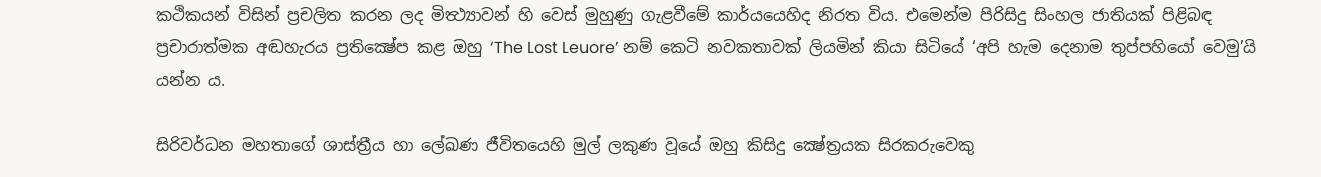කථිකයන් විසින් ප්‍රචලිත කරන ලද මිත්‍ථ්‍යාවන් හි වෙස් මුහුණු ගැළවීමේ කාර්යයෙහිද නිරත විය. එමෙන්ම පිරිසිදු සිංහල ජාතියක් පිළිබඳ ප්‍රචාරාත්මක අඬහැරය ප්‍රතික්‍ෂේප කළ ඔහු ‘The Lost Leuore’ නම් කෙටි නවකතාවක් ලියමින් කියා සිටියේ ‘අපි හැම දෙනාම තුප්පහියෝ වෙමු’යි යන්න ය.

සිරිවර්ධන මහතාගේ ශාස්ත්‍රීය හා ලේඛණ ජීවිතයෙහි මුල් ලකුණ වූයේ ඔහු කිසිදු ක්‍ෂේත්‍රයක සිරකරුවෙකු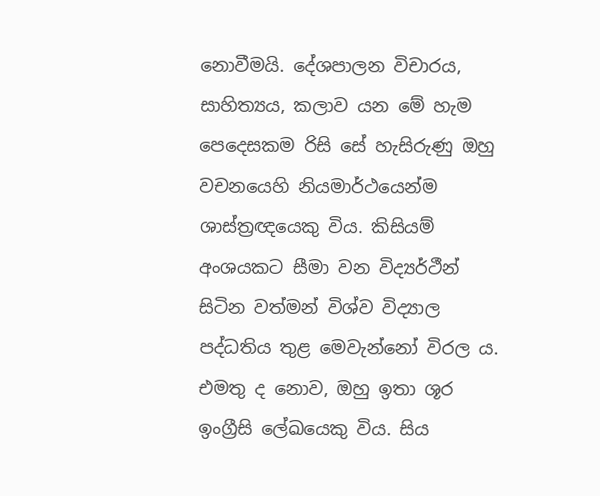නොවීමයි. දේශපාලන විචාරය, සාහිත්‍යය, කලාව යන මේ හැම පෙදෙසකම රිසි සේ හැසිරුණු ඔහු වචනයෙහි නියමාර්ථයෙන්ම ශාස්ත්‍රඥයෙකු විය. කිසියම් අංශයකට සීමා වන විද්‍යර්ථීන් සිටින වත්මන් විශ්ව විද්‍යාල පද්ධතිය තුළ මෙවැන්නෝ විරල ය. එමතු ද නොව, ඔහු ඉතා ශූර ඉංග්‍රීසි ලේඛයෙකු විය. සිය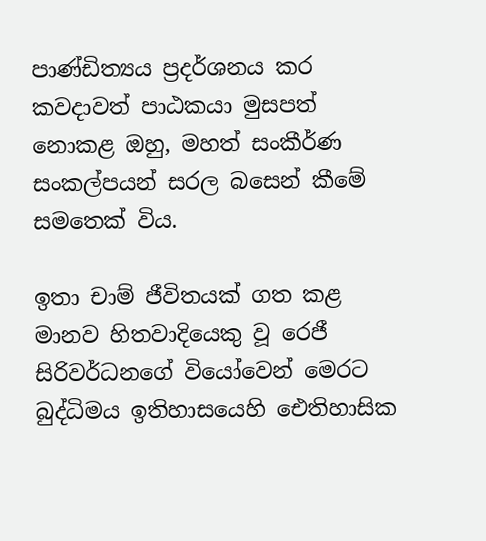පාණ්ඩිත්‍යය ප්‍රදර්ශනය කර කවදාවත් පාඨකයා මුසපත් නොකළ ඔහු, මහත් සංකීර්ණ සංකල්පයන් සරල බසෙන් කීමේ සමතෙක් විය.

ඉතා චාම් ජීවිතයක් ගත කළ මානව හිතවාදියෙකු වූ රෙජී සිරිවර්ධනගේ වියෝවෙන් මෙරට බුද්ධිමය ඉතිහාසයෙහි ඓතිහාසික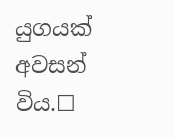යුගයක් අවසන් විය.☐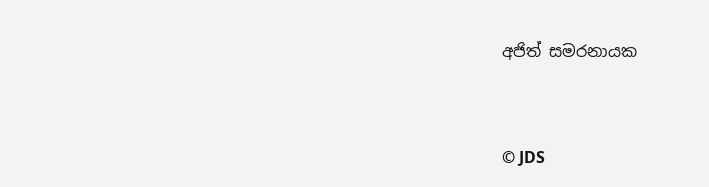අජිත් සමරනායක


© JDS